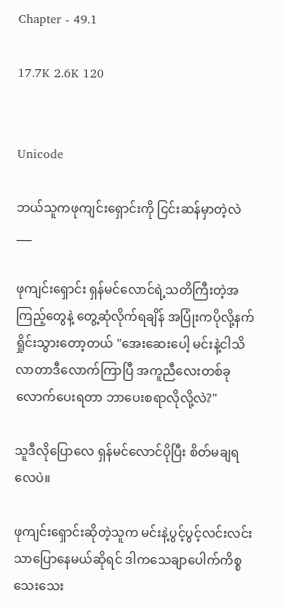Chapter - 49.1

17.7K 2.6K 120


Unicode

ဘယ်သူကဖုကျင်းရှောင်းကို ငြင်းဆန်မှာတဲ့လဲ
___

ဖုကျင်းရှောင်း ရှန်မင်လောင်ရဲ့သတိကြီးတဲ့အကြည့်တွေနဲ့ တွေ့ဆုံလိုက်ရချိန် အပြုံးကပိုလို့နက်ရှိုင်းသွားတော့တယ် "အေးဆေးပေါ့ မင်းနဲ့ငါသိလာတာဒီလောက်ကြာပြီ အကူညီလေးတစ်ခုလောက်ပေးရတာ ဘာပေးစရာလိုလို့လဲ?"

သူဒီလိုပြောလေ ရှန်မင်လောင်ပိုပြီး စိတ်မချရလေပဲ။

ဖုကျင်းရှောင်းဆိုတဲ့သူက မင်းနဲ့ပွင့်ပွင့်လင်းလင်းသာပြောနေမယ်ဆိုရင် ဒါကသေချာပေါက်ကိစ္စသေးသေး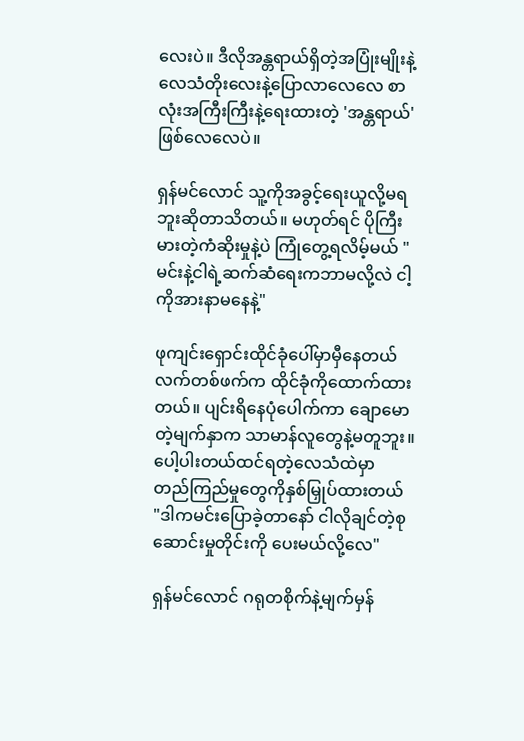လေးပဲ။ ဒီလိုအန္တရာယ်ရှိတဲ့အပြုံးမျိုးနဲ့ လေသံတိုးလေးနဲ့ပြောလာလေလေ စာလုံးအကြီးကြီးနဲ့ရေးထားတဲ့ 'အန္တရာယ်'ဖြစ်လေလေပဲ။

ရှန်မင်လောင် သူ့ကိုအခွင့်ရေးယူလို့မရဘူးဆိုတာသိတယ်။ မဟုတ်ရင် ပိုကြီးမားတဲ့ကံဆိုးမှုနဲ့ပဲ ကြုံတွေ့ရလိမ့်မယ် "မင်းနဲ့ငါရဲ့ဆက်ဆံရေးကဘာမလို့လဲ ငါ့ကိုအားနာမနေနဲ့"

ဖုကျင်းရှောင်းထိုင်ခုံပေါ်မှာမှီနေတယ် လက်တစ်ဖက်က ထိုင်ခုံကိုထောက်ထားတယ်။ ပျင်းရိနေပုံပေါက်ကာ ချောမောတဲ့မျက်နှာက သာမာန်လူတွေနဲ့မတူဘူး။ ပေါ့ပါးတယ်ထင်ရတဲ့လေသံထဲမှာ တည်ကြည်မှုတွေကိုနှစ်မြှုပ်ထားတယ် "ဒါကမင်းပြောခဲ့တာနော် ငါလိုချင်တဲ့စုဆောင်းမှုတိုင်းကို ပေးမယ်လို့လေ"

ရှန်မင်လောင် ဂရုတစိုက်နဲ့မျက်မှန်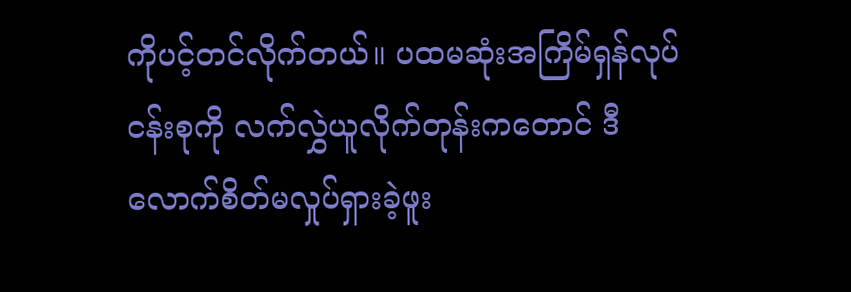ကိုပင့်တင်လိုက်တယ်။ ပထမဆုံးအကြိမ်ရှန်လုပ်ငန်းစုကို လက်လွှဲယူလိုက်တုန်းကတောင် ဒီလောက်စိတ်မလှုပ်ရှားခဲ့ဖူး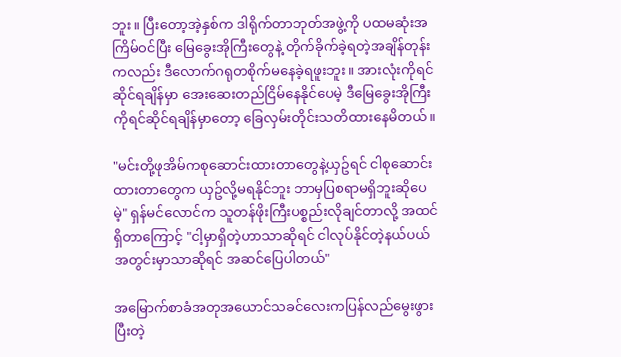ဘူး။ ပြီးတော့အဲ့နှစ်က ဒါရိုက်တာဘုတ်အဖွဲ့ကို ပထမဆုံးအကြိမ်ဝင်ပြီး မြေခွေးအိုကြီးတွေနဲ့ တိုက်ခိုက်ခဲ့ရတဲ့အချိန်တုန်းကလည်း ဒီလောက်ဂရုတစိုက်မနေခဲ့ရဖူးဘူး။ အားလုံးကိုရင်ဆိုင်ရချိန်မှာ အေးဆေးတည်ငြိမ်နေနိုင်ပေမဲ့ ဒီမြေခွေးအိုကြီးကိုရင်ဆိုင်ရချိန်မှာတော့ ခြေလှမ်းတိုင်းသတိထားနေမိတယ်။

"မင်းတို့ဖုအိမ်ကစုဆောင်းထားတာတွေနဲ့ယှဥ်ရင် ငါစုဆောင်းထားတာတွေက ယှဥ်လို့မရနိုင်ဘူး ဘာမှပြစရာမရှိဘူးဆိုပေမဲ့" ရှန်မင်လောင်က သူတန်ဖိုးကြီးပစ္စည်းလိုချင်တာလို့ အထင်ရှိတာကြောင့် "ငါ့မှာရှိတဲ့ဟာသာဆိုရင် ငါလုပ်နိုင်တဲ့နယ်ပယ်အတွင်းမှာသာဆိုရင် အဆင်ပြေပါတယ်"

အမြောက်စာခံအတုအယောင်သခင်လေးကပြန်လည်မွေးဖွားပြီးတဲ့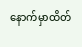နောက်မှာထိတ်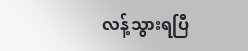လန့်သွားရပြီ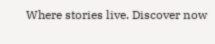Where stories live. Discover now